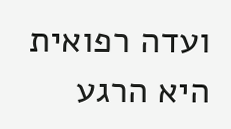ועדה רפואית היא הרגע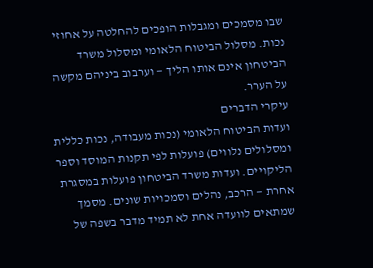שבו מסמכים ומגבלות הופכים להחלטה על אחוזי נכות. מסלול הביטוח הלאומי ומסלול משרד הביטחון אינם אותו הליך — וערבוב ביניהם מקשה על הערר.
עיקרי הדברים
ועדות הביטוח הלאומי (נכות מעבודה, נכות כללית ומסלולים נלווים) פועלות לפי תקנות המוסד וספר הליקויים. ועדות משרד הביטחון פועלות במסגרת אחרת — הרכב, נהלים וסמכויות שונים. מסמך שמתאים לוועדה אחת לא תמיד מדבר בשפה של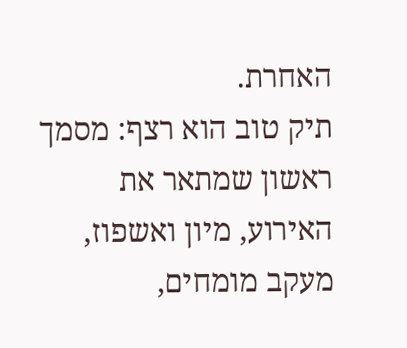האחרת.
תיק טוב הוא רצף: מסמך ראשון שמתאר את האירוע, מיון ואשפוז, מעקב מומחים,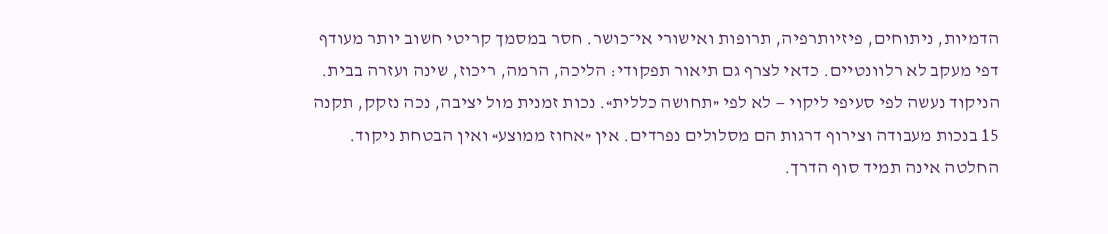הדמיות, ניתוחים, פיזיותרפיה, תרופות ואישורי אי־כושר. חסר במסמך קריטי חשוב יותר מעודף דפי מעקב לא רלוונטיים. כדאי לצרף גם תיאור תפקודי: הליכה, הרמה, ריכוז, שינה ועזרה בבית.
הניקוד נעשה לפי סעיפי ליקוי — לא לפי «תחושה כללית». נכות זמנית מול יציבה, נכה נזקק, תקנה 15 בנכות מעבודה וצירוף דרגות הם מסלולים נפרדים. אין «אחוז ממוצע» ואין הבטחת ניקוד.
החלטה אינה תמיד סוף הדרך.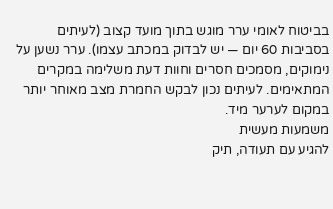בביטוח לאומי ערר מוגש בתוך מועד קצוב (לעיתים בסביבות 60 יום — יש לבדוק במכתב עצמו). ערר נשען על נימוקים, מסמכים חסרים וחוות דעת משלימה במקרים המתאימים. לעיתים נכון לבקש החמרת מצב מאוחר יותר במקום לערער מיד.
משמעות מעשית
להגיע עם תעודה, תיק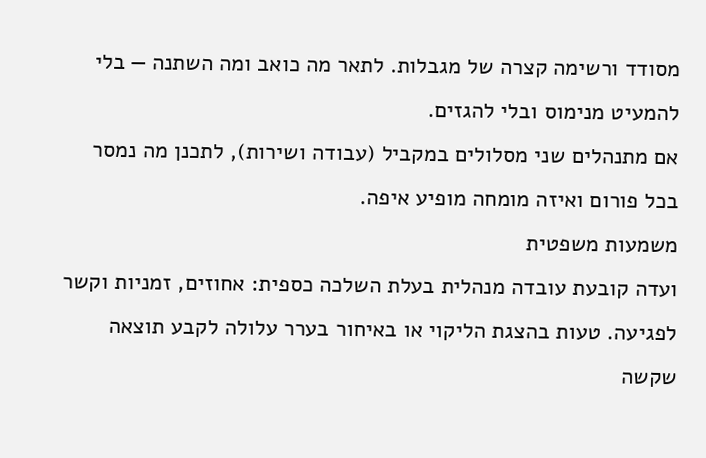מסודד ורשימה קצרה של מגבלות. לתאר מה כואב ומה השתנה — בלי להמעיט מנימוס ובלי להגזים.
אם מתנהלים שני מסלולים במקביל (עבודה ושירות), לתכנן מה נמסר בכל פורום ואיזה מומחה מופיע איפה.
משמעות משפטית
ועדה קובעת עובדה מנהלית בעלת השלכה כספית: אחוזים, זמניות וקשר לפגיעה. טעות בהצגת הליקוי או באיחור בערר עלולה לקבע תוצאה שקשה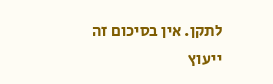לתקן. אין בסיכום זה ייעוץ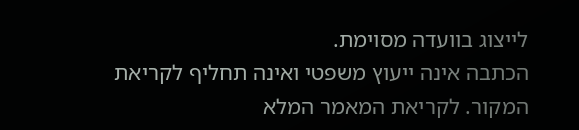לייצוג בוועדה מסוימת.
הכתבה אינה ייעוץ משפטי ואינה תחליף לקריאת המקור. לקריאת המאמר המלא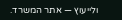ולייעוץ — אתר המשרד.